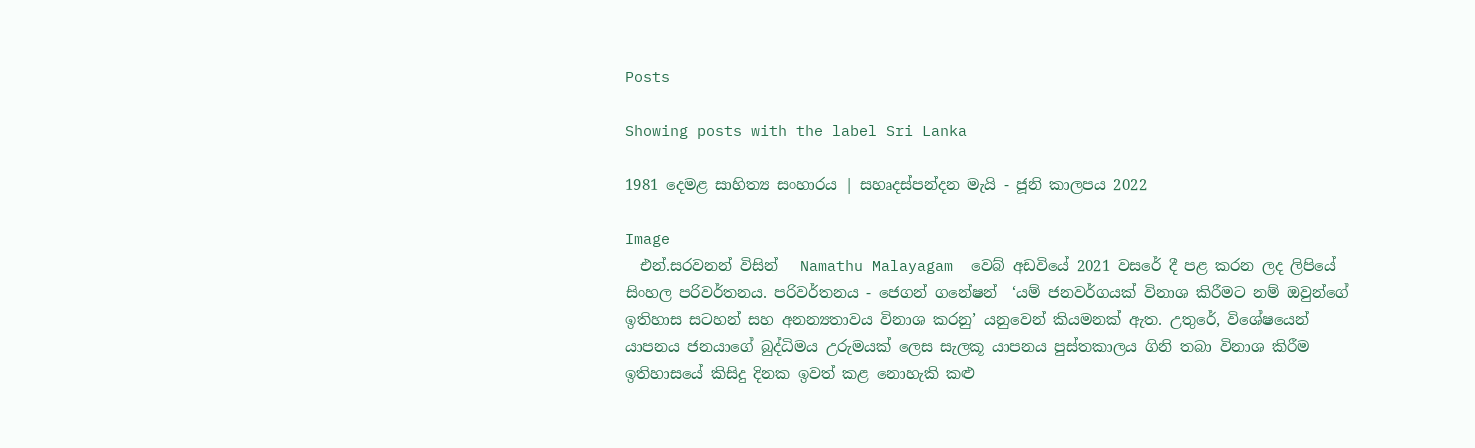Posts

Showing posts with the label Sri Lanka

1981 දෙමළ සාහිත්‍ය සංහාරය | සහෘදස්පන්දන මැයි - ජූනි කාලපය 2022

Image
  එන්.සරවනන් විසින්   Namathu Malayagam  වෙබ් අඩවියේ 2021 වසරේ දී පළ කරන ලද ලිපියේ සිංහල පරිවර්තනය. පරිවර්තනය - ජෙගන් ගනේෂන්  ‘යම් ජනවර්ගයක් විනාශ කිරීමට නම් ඔවුන්ගේ ඉතිහාස සටහන් සහ අනන්‍යතාවය විනාශ කරනු’ යනුවෙන් කියමනක් ඇත. උතුරේ, විශේෂයෙන් යාපනය ජනයාගේ බුද්ධිමය උරුමයක් ලෙස සැලකූ යාපනය පුස්තකාලය ගිනි තබා විනාශ කිරීම ඉතිහාසයේ කිසිදු දිනක ඉවත් කළ නොහැකි කළු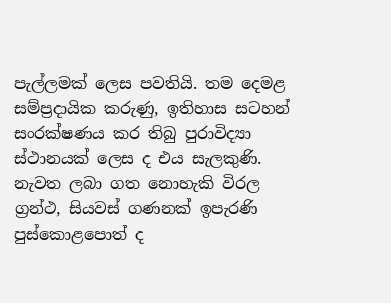පැල්ලමක් ලෙස පවතියි. තම දෙමළ සම්ප්‍රදායික කරුණු, ඉතිහාස සටහන් සංරක්ෂණය කර තිබු පුරාවිද්‍යා ස්ථානයක් ලෙස ද එය සැලකුණි. නැවත ලබා ගත නොහැකි විරල ග්‍රන්ථ, සියවස් ගණනක් ඉපැරණි පුස්කොළපොත් ද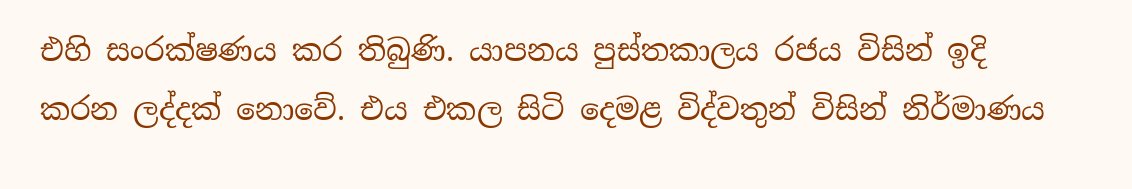එහි සංරක්ෂණය කර තිබුණි. යාපනය පුස්තකාලය රජය විසින් ඉදි කරන ලද්දක් නොවේ. එය එකල සිටි දෙමළ විද්වතුන් විසින් නිර්මාණය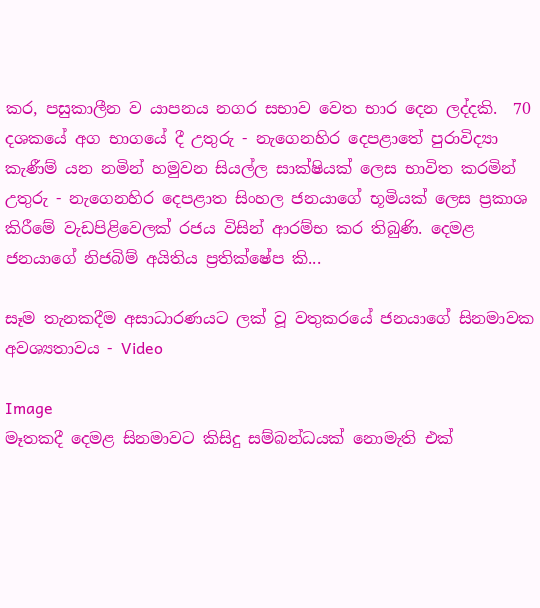කර, පසුකාලීන ව යාපනය නගර සභාව වෙත භාර දෙන ලද්දකි.  70 දශකයේ අග භාගයේ දී උතුරු - නැගෙනහිර දෙපළාතේ පුරාවිද්‍යා කැණීම් යන නමින් හමුවන සියල්ල සාක්ෂියක් ලෙස භාවිත කරමින් උතුරු - නැගෙනහිර දෙපළාත සිංහල ජනයාගේ භූමියක් ලෙස ප්‍රකාශ කිරීමේ වැඩපිළිවෙලක් රජය විසින් ආරම්භ කර තිබුණි. දෙමළ ජනයාගේ නිජබිම් අයිතිය ප්‍රතික්ෂේප කි...

සෑම තැනකදීම අසාධාරණයට ලක් වූ වතුකරයේ ජනයාගේ සිනමාවක අවශ්‍යතාවය - Video

Image
මෑතකදී දෙමළ සිනමාවට කිසිදු සම්බන්ධයක් නොමැති එක්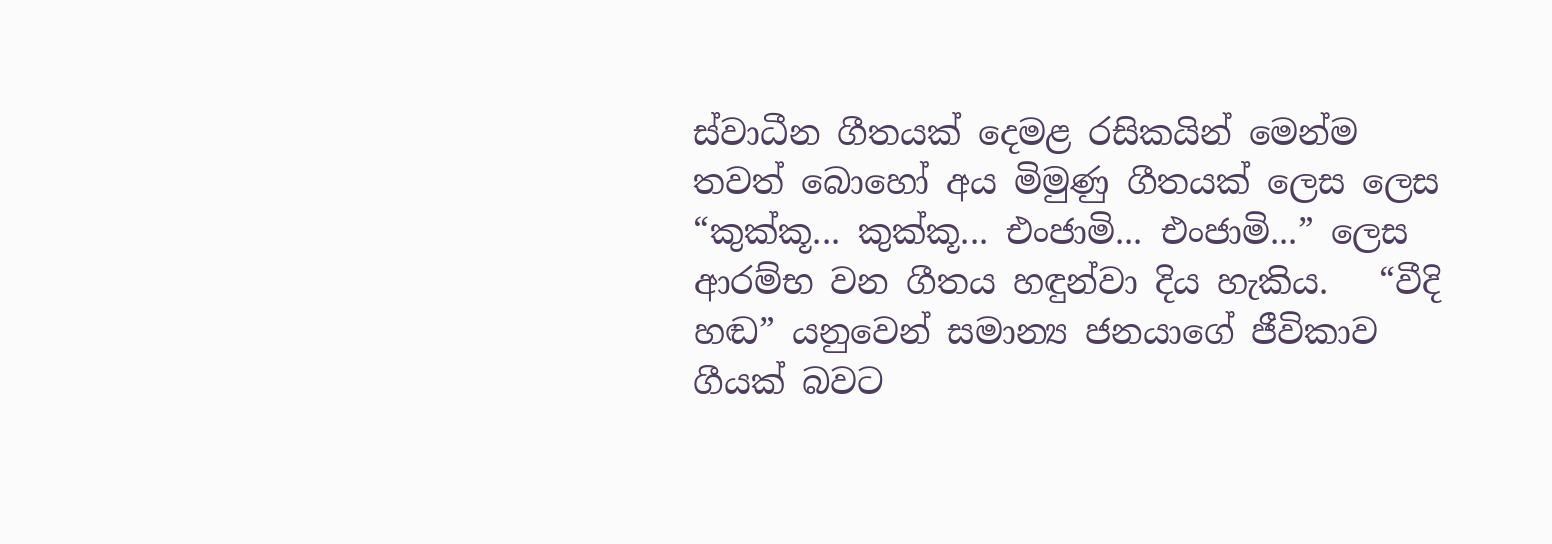ස්වාධීන ගීතයක් දෙමළ රසිකයින් මෙන්ම තවත් බොහෝ අය මිමුණු ගීතයක් ලෙස ලෙස “කුක්කූ... කුක්කූ... එංජාමි... එංජාමි...” ලෙස ආරම්භ වන ගීතය හඳුන්වා දිය හැකිය.   “වීදි හඬ” යනුවෙන් සමාන්‍ය ජනයාගේ ජීවිකාව ගීයක් බවට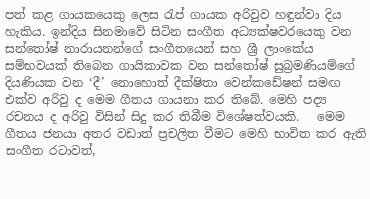පත් කළ ගායකයෙකු ලෙස රැප් ගායක අරිවුව හඳුන්වා දිය හැකිය. ඉන්දිය සිනමාවේ සිටින සංගීත අධ්‍යක්ෂවරයෙකු වන සන්තෝෂ් නාරායනන්ගේ සංගීතයෙන් සහ ශ්‍රී ලාංකේය සම්භවයක් තිබෙන ගායිකාවක වන සන්තෝෂ් සුබ්‍රමණියම්ගේ දියණියක වන ‘දී’ නොහොත් දීක්ෂිතා වෙන්කඩේෂන් සමඟ එක්ව අරිවු ද මෙම ගීතය ගායනා කර තිබේ. මෙහි පද්‍ය රචනය ද අරිවු විසින් සිදු කර තිබීම විශේෂත්වයකි.   මෙම ගීතය ජනයා අතර වඩාත් ප්‍රචලිත වීමට මෙහි භාවිත කර ඇති සංගීත රටාවත්,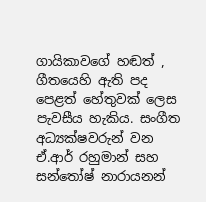ගායිකාවගේ හඬත් , ගීතයෙහි ඇති පද පෙළත් හේතුවක් ලෙස පැවසීය හැකිය. සංගීත අධ්‍යක්ෂවරුන් වන ඒ.ආර් රහුමාන් සහ සන්තෝෂ් නාරායනන්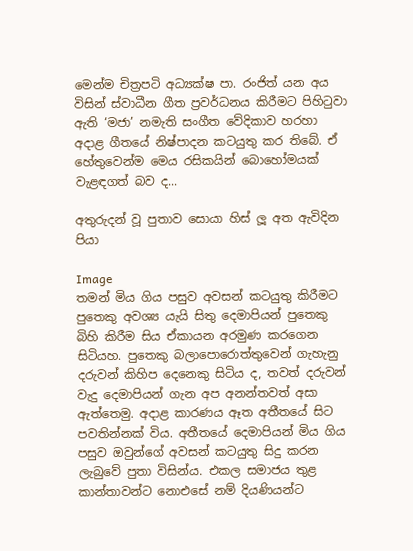මෙන්ම චිත්‍රපටි අධ්‍යක්ෂ පා. රංජිත් යන අය විසින් ස්වාධීන ගීත ප්‍රවර්ධනය කිරීමට පිහිටුවා ඇති ‘මජා’ නමැති සංගීත වේදිකාව හරහා අදාළ ගීතයේ නිෂ්පාදන කටයුතු කර තිබේ. ඒ හේතුවෙන්ම මෙය රසිකයින් බොහෝමයක් වැළඳගත් බව ද...

අතුරුදන් වූ පුතාව සොයා හිස් ලූ අත ඇවිදින පියා

Image
තමන් මිය ගිය පසුව අවසන් කටයුතු කිරීමට පුතෙකු අවශ්‍ය යැයි සිතු දෙමාපියන් පුතෙකු බිහි කිරීම සිය ඒකායන අරමුණ කරගෙන සිටියහ. පුතෙකු බලාපොරොත්තුවෙන් ගැහැනු දරුවන් කිහිප දෙනෙකු සිටිය ද, තවත් දරුවන් වැදු දෙමාපියන් ගැන අප අනන්තවත් අසා ඇත්තෙමු. අදාළ කාරණය ඈත අතීතයේ සිට පවතින්නක් විය. අතීතයේ දෙමාපියන් මිය ගිය පසුව ඔවුන්ගේ අවසන් කටයුතු සිදු කරන ලැබුවේ පුතා විසින්ය. එකල සමාජය තුළ කාන්තාවන්ට නොඑසේ නම් දියණියන්ට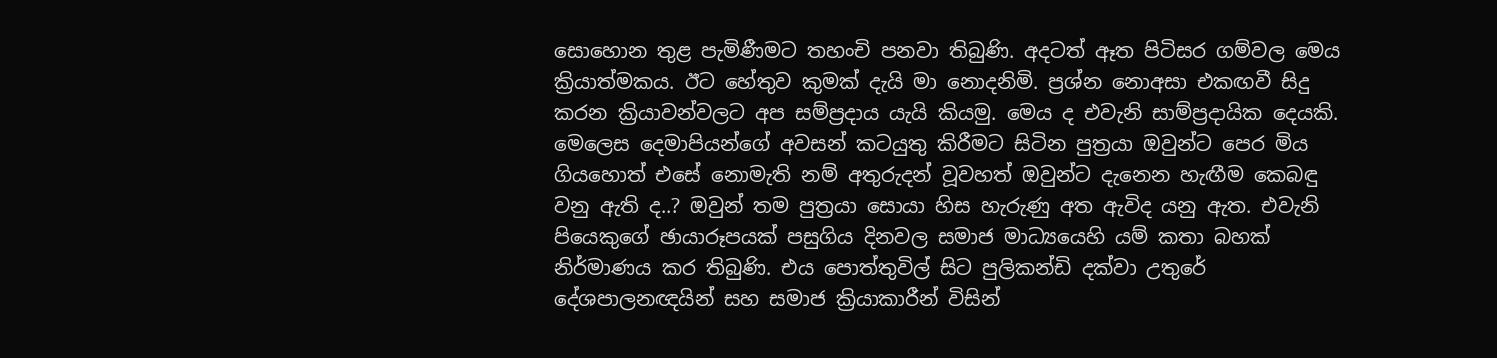සොහොන තුළ පැමිණීමට තහංචි පනවා තිබුණි. අදටත් ඈත පිටිසර ගම්වල මෙය ක්‍රියාත්මකය. ඊට හේතුව කුමක් දැයි මා නොදනිමි. ප්‍රශ්න නොඅසා එකඟවී සිදු කරන ක්‍රියාවන්වලට අප සම්ප්‍රදාය යැයි කියමු. මෙය ද එවැනි සාම්ප්‍රදායික දෙයකි. මෙලෙස දෙමාපියන්ගේ අවසන් කටයුතු කිරීමට සිටින පුත්‍රයා ඔවුන්ට පෙර මිය ගියහොත් එසේ නොමැති නම් අතුරුදන් වූවහත් ඔවුන්ට දැනෙන හැඟීම කෙබඳු වනු ඇති ද..? ඔවුන් තම පුත්‍රයා සොයා හිස හැරුණු අත ඇවිද යනු ඇත. එවැනි පියෙකුගේ ඡායාරූපයක් පසුගිය දිනවල සමාජ මාධ්‍යයෙහි යම් කතා බහක් නිර්මාණය කර තිබුණි. එය පොත්තුවිල් සිට පුලිකන්ඩි දක්වා උතුරේ දේශපාලනඥයින් සහ සමාජ ක්‍රියාකාරීන් විසින්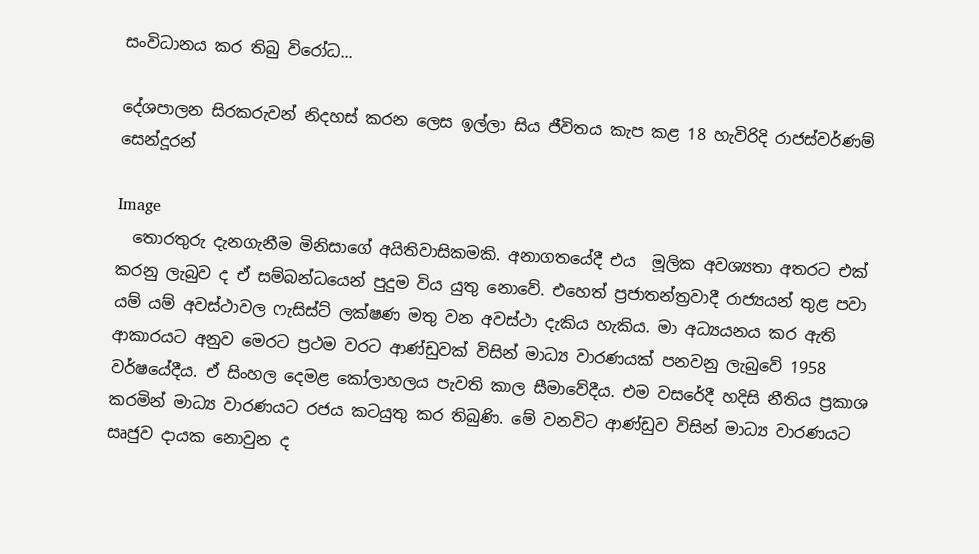සංවිධානය කර තිබු විරෝධ...

දේශපාලන සිරකරුවන් නිදහස් කරන ලෙස ඉල්ලා සිය ජීවිතය කැප කළ 18 හැවිරිදි රාජස්වර්ණම් සෙන්දූරන්

Image
  තොරතුරු දැනගැනීම මිනිසාගේ අයිතිවාසිකමකි. අනාගතයේදී එය  මූලික අවශ්‍යතා අතරට එක් කරනු ලැබුව ද ඒ සම්බන්ධයෙන් පුදුම විය යුතු නොවේ. එහෙත් ප්‍රජාතන්ත්‍රවාදී රාජ්‍යයන් තුළ පවා යම් යම් අවස්ථාවල ෆැසිස්ට් ලක්ෂණ මතු වන අවස්ථා දැකිය හැකිය. මා අධ්‍යයනය කර ඇති ආකාරයට අනුව මෙරට ප්‍රථම වරට ආණ්ඩුවක් විසින් මාධ්‍ය වාරණයක් පනවනු ලැබුවේ 1958 වර්ෂයේදීය. ඒ සිංහල දෙමළ කෝලාහලය පැවති කාල සීමාවේදීය. එම වසරේදී හදිසි නීතිය ප්‍රකාශ කරමින් මාධ්‍ය වාරණයට රජය කටයුතු කර තිබුණි. මේ වනවිට ආණ්ඩුව විසින් මාධ්‍ය වාරණයට සෘජුව දායක නොවුන ද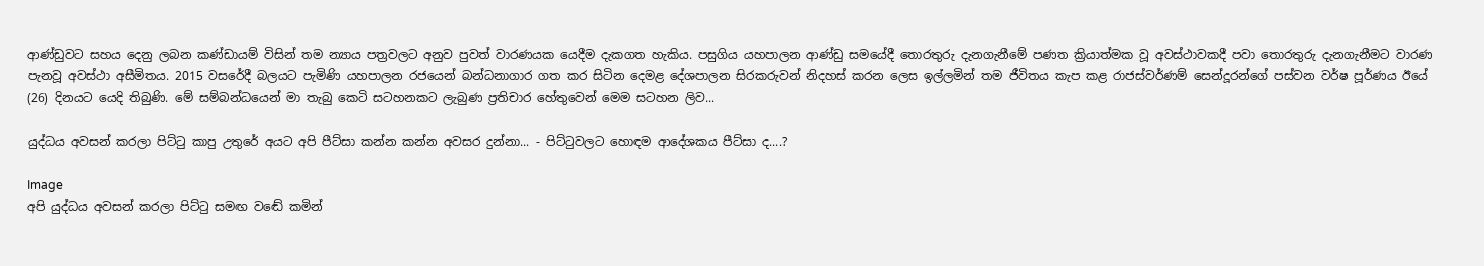ආණ්ඩුවට සහය දෙනු ලබන කණ්ඩායම් විසින් තම න්‍යාය පත්‍රවලට අනුව පුවත් වාරණයක යෙදීම දැකගත හැකිය. පසුගිය යහපාලන ආණ්ඩු සමයේදී තොරතුරු දැනගැනීමේ පණත ක්‍රියාත්මක වූ අවස්ථාවකදී පවා තොරතුරු දැනගැනීමට වාරණ පැනවූ අවස්ථා අසීමිතය. 2015 වසරේදී බලයට පැමිණි යහපාලන රජයෙන් බන්ධනාගාර ගත කර සිටින දෙමළ දේශපාලන සිරකරුවන් නිදහස් කරන ලෙස ඉල්ලමින් තම ජීවිතය කැප කළ රාජස්වර්ණම් සෙන්දූරන්ගේ පස්වන වර්ෂ පූර්ණය ඊයේ (26) දිනයට යෙදි තිබුණි. මේ සම්බන්ධයෙන් මා තැබු කෙටි සටහනකට ලැබුණ ප්‍රතිචාර හේතුවෙන් මෙම සටහන ලිව...

යුද්ධය අවසන් කරලා පිට්ටු කාපු උතුරේ අයට අපි පීට්සා කන්න කන්න අවසර දුන්නා... - පිට්ටුවලට හොඳම ආදේශකය පීට්සා ද....?

Image
අපි යුද්ධය අවසන් කරලා පිට්ටු සමඟ වඬේ කමින්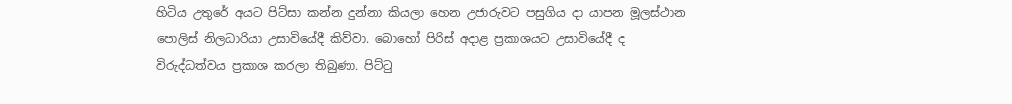හිටිය උතුරේ අයට පිට්සා කන්න දුන්නා කියලා හෙන උජාරුවට පසුගිය දා යාපන මූලස්ථාන පොලිස් නිලධාරියා උසාවියේදී කිව්වා. බොහෝ පිරිස් අදාළ ප්‍රකාශයට උසාවියේදී ද විරුද්ධත්වය ප්‍රකාශ කරලා තිබුණා. පිට්ටු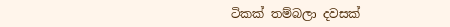ටිකක් තම්බලා දවසක්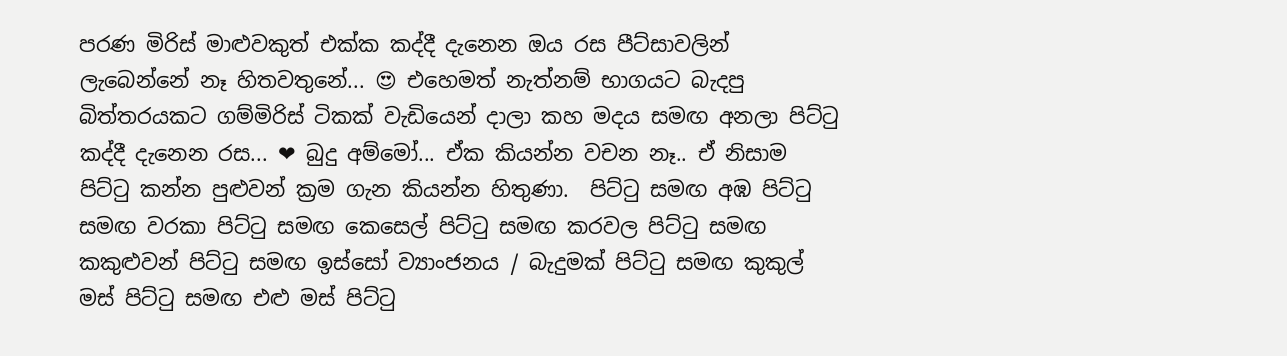පරණ මිරිස් මාළුවකුත් එක්ක කද්දී දැනෙන ඔය රස පීට්සාවලින් ලැබෙන්නේ නෑ හිතවතුනේ... 😍 එහෙමත් නැත්නම් භාගයට බැදපු බිත්තරයකට ගම්මිරිස් ටිකක් වැඩියෙන් දාලා කහ මදය සමඟ අනලා පිට්ටු කද්දී දැනෙන රස... ❤ බුදු අම්මෝ... ඒක කියන්න වචන නෑ.. ඒ නිසාම පිට්ටු කන්න පුළුවන් ක්‍රම ගැන කියන්න හිතුණා.  පිට්ටු සමඟ අඹ පිට්ටු සමඟ වරකා පිට්ටු සමඟ කෙසෙල් පිට්ටු සමඟ කරවල පිට්ටු සමඟ කකුළුවන් පිට්ටු සමඟ ඉස්සෝ ව්‍යාංජනය / බැදුමක් පිට්ටු සමඟ කුකුල් මස් පිට්ටු සමඟ එළු මස් පිට්ටු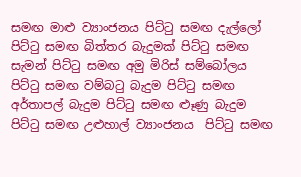සමඟ මාළු ව්‍යාංජනය පිට්ටු සමඟ දැල්ලෝ  පිට්ටු සමඟ බිත්තර බැදුමක් පිට්ටු සමඟ සැමන් පිට්ටු සමඟ අමු මිරිස් සම්බෝලය පිට්ටු සමඟ වම්බටු බැදුම පිට්ටු සමඟ අර්තාපල් බැදුම පිට්ටු සමඟ ළුෑණු බැදුම පිට්ටු සමඟ උළුහාල් ව්‍යාංජනය  පිට්ටු සමඟ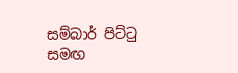සම්බාර් පිට්ටු සමඟ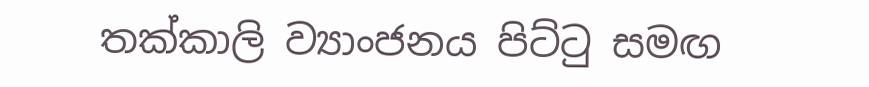තක්කාලි ව්‍යාංජනය පිට්ටු සමඟ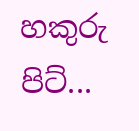හකුරු පිට්...